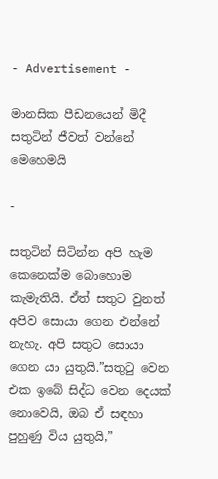- Advertisement -

මානසික පීඩනයෙන් මිදී සතුටින් ජීවත් වන්නේ මෙහෙමයි

-

සතුටින් සිටින්න අපි හැම කෙනෙක්ම බොහොම කැමැතියි. ඒත් සතුට වුනත් අපිව සොයා ගෙන එන්නේ නැහැ. අපි සතුට සොයා ගෙන යා යුතුයි.”සතුටු වෙන එක ඉබේ සිද්ධ වෙන දෙයක් නොවෙයි, ඔබ ඒ සඳහා පුහුණු විය යුතුයි,”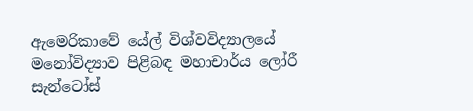ඇමෙරිකාවේ යේල් විශ්වවිද්‍යාලයේ මනෝවිද්‍යාව පිළිබඳ මහාචාර්ය ලෝරී සැන්ටෝස්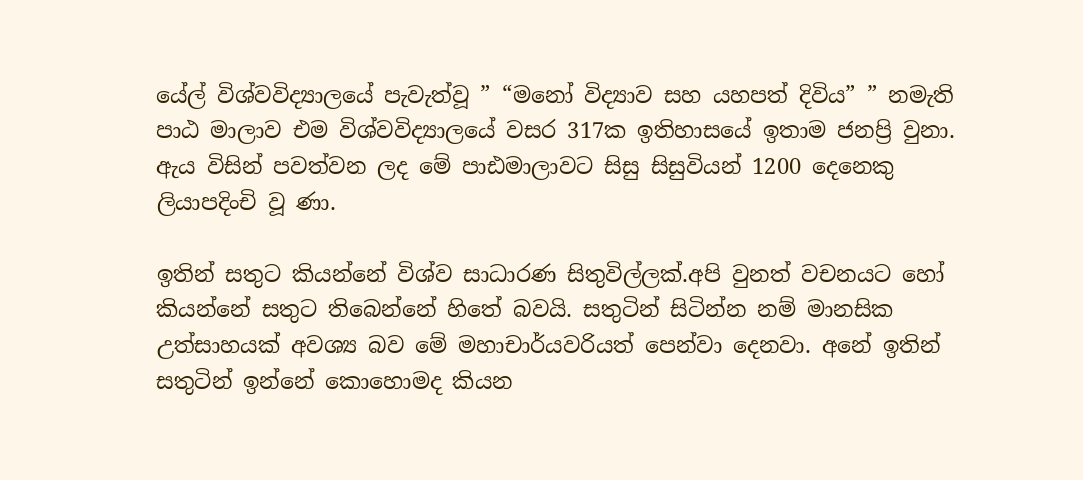යේල් විශ්වවිද්‍යාලයේ පැවැත්වූ ” “මනෝ විද්‍යාව සහ යහපත් දිවිය” ” නමැති පාඨ මාලාව එම විශ්වවිද්‍යාලයේ වසර 317ක ඉතිහාසයේ ඉතාම ජනප්‍රි වුනා. ඇය විසින් පවත්වන ලද මේ පාඪමාලාවට සිසු සිසුවියන් 1200 දෙනෙකු ලියාපදිංචි වූ ණා.

ඉතින් සතුට කියන්නේ විශ්ව සාධාරණ සිතුවිල්ලක්.අපි වුනත් වචනයට හෝ කියන්නේ සතුට තිබෙන්නේ හිතේ බවයි. සතුටින් සිටින්න නම් මානසික උත්සාහයක් අවශ්‍ය බව මේ මහාචාර්යවරියත් පෙන්වා දෙනවා. අනේ ඉතින් සතුටින් ඉන්නේ කොහොමද කියන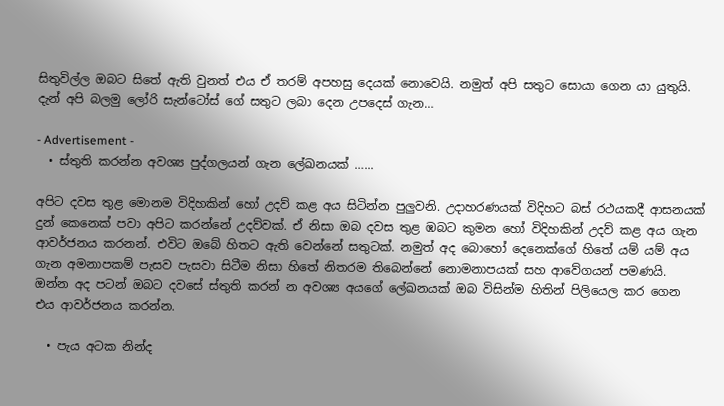සිතුවිල්ල ඔබට සිතේ ඇති වුනත් එය ඒ තරම් අපහසු දෙයක් නොවෙයි. නමුත් අපි සතුට සොයා ගෙන යා යුතුයි. දැන් අපි බලමු ලෝරි සැන්ටෝස් ගේ සතුට ලබා දෙන උපදෙස් ගැන…

- Advertisement -
  • ස්තුති කරන්න අවශ්‍ය පුද්ගලයන් ගැන ලේඛනයක් …...

අපිට දවස තුළ මොනම විදිහකින් හෝ උදව් කළ අය සිටින්න පුලුවනි. උදාහරණයක් විදිහට බස් රථයකදී ආසනයක් දුන් කෙනෙක් පවා අපිට කරන්නේ උදව්වක්. ඒ නිසා ඔබ දවස තුළ ඹබට කුමන හෝ විදිහකින් උදව් කළ අය ගැන ආවර්ජනය කරනන්. එවිට ඔබේ හිතට ඇති වෙන්නේ සතුටක්. නමුත් අද බොහෝ දෙනෙක්ගේ හිතේ යම් යම් අය ගැන අමනාපකම් පැසව පැසවා සිටීම නිසා හිතේ නිතරම තිබෙන්නේ නොමනාපයක් සහ ආවේගයන් පමණයි. ඔන්න අද පටන් ඔබට දවසේ ස්තුති කරන් න අවශ්‍ය අයගේ ලේඛනයක් ඔබ විසින්ම හිතින් පිලියෙල කර ගෙන එය ආවර්ජනය කරන්න.

  • පැය අටක නින්ද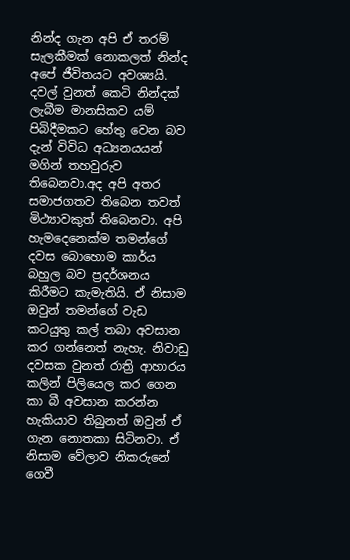නින්ද ගැන අපි ඒ තරම් සැලකීමක් නොකලත් නින්ද අපේ ජීවිතයට අවශ්‍යයි. දවල් වුනත් කෙටි නින්දක් ලැබීම මානසිකව යම් පිබිදීමකට හේතු වෙන බව දැන් විවිධ අධ්‍යනයයන් මගින් තහවුරුව තිබෙනවා.අද අපි අතර සමාජගතව තිබෙන තවත් මිථ්‍යාවකුත් තිබෙනවා. අපි හැමදෙනෙක්ම තමන්ගේ දවස බොහොම කාර්ය බහුල බව ප්‍රදර්ශනය කිරීමට කැමැතියි. ඒ නිසාම ඔවුන් තමන්ගේ වැඩ කටයුතු කල් තබා අවසාන කර ගන්නෙත් නැහැ. නිවාඩු දවසක වුනත් රාත්‍රි ආහාරය කලින් පිලියෙල කර ගෙන කා බී අවසාන කරන්න හැකියාව තිබුනත් ඔවුන් ඒ ගැන නොතකා සිටිනවා. ඒ නිසාම වේලාව නිකරුනේ ගෙවී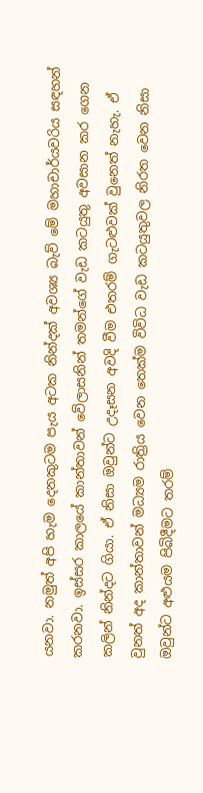යනවා. නමුත් අපි හැම දෙනකුටම පැය අටක නින්දක් අවශ්‍ය බැව් මේ මහාචාර්යවරිය සඳහන් කරනවා. ඉස්සර කාලයේ කාන්තාවන් වේලාසනින් තමන්ගේ වැඩ කටයුතු අවසාන කර ගෙන කලින් නින්දට ගියා. ඒ නිසා ඔවුන්ට උදෑසන අවදි වීම එතරම් ගැටළුවක් වුනෙත් නැහැ. ඒ වුනත් අද කාන්තාවන් මධ්‍යම රාත්‍රිය වෙන තෙක්ම විවිධ වැඩ කටයුතුවල නිරත වෙන නිසා ඔවුන්ට අළුයම පිබිදීමට තරම්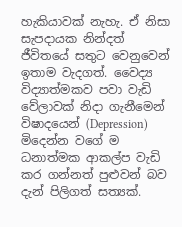හැකියාවක් නැහැ. ඒ නිසා සැපදායක නින්දත් ජීවිතයේ සතුට වෙනුවෙන් ඉතාම වැදගත්. වෛද්‍ය විද්‍යාත්මකව පවා වැඩි වේලාවක් නිදා ගැනීමෙන් විෂාදයෙන් (Depression) මිදෙන්න වගේ ම ධනාත්මක ආකල්ප වැඩි කර ගන්නත් පුළුවන් බව දැන් පිලිගත් සත්‍යක්.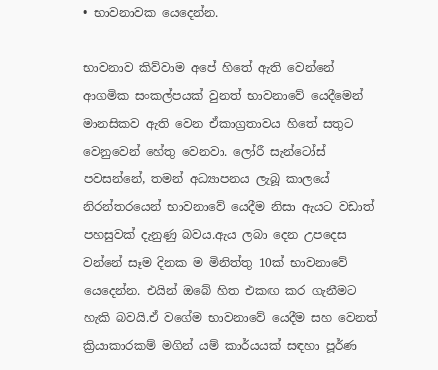• භාවනාවක යෙදෙන්න.

භාවනාව කිව්වාම අපේ හිතේ ඇති වෙන්නේ ආගමික සංකල්පයක් වුනත් භාවනාවේ යෙදීමෙන් මානසිකව ඇති වෙන ඒකාග්‍රතාවය හිතේ සතුට වෙනුවෙන් හේතු වෙනවා. ලෝරී සැන්ටෝස් පවසන්නේ, තමන් අධ්‍යාපනය ලැබූ කාලයේ නිරන්තරයෙන් භාවනාවේ යෙදීම නිසා ඇයට වඩාත් පහසුවක් දැනුණු බවය.ඇය ලබා දෙන උපදෙස වන්නේ සෑම දිනක ම මිනිත්තු 10ක් භාවනාවේ යෙදෙන්න. එයින් ඔබේ හිත එකඟ කර ගැනීමට හැකි බවයි.ඒ වගේම භාවනාවේ යෙදීම සහ වෙනත් ක්‍රියාකාරකම් මගින් යම් කාර්යයක් සඳහා පූර්ණ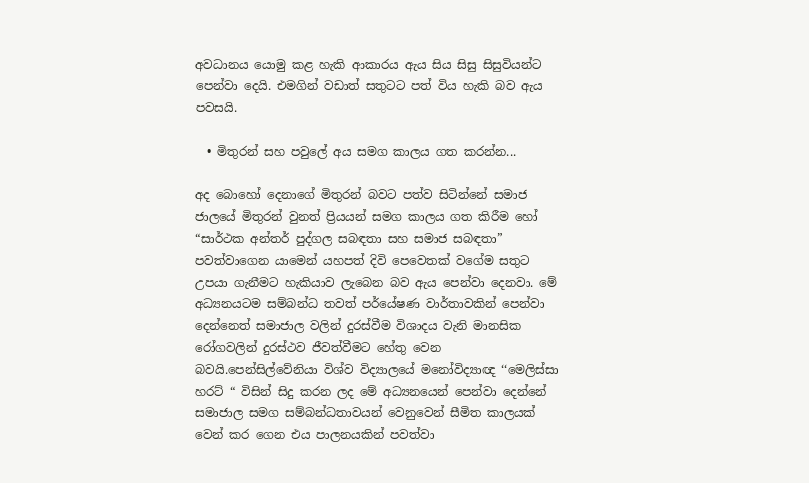අවධානය යොමු කළ හැකි ආකාරය ඇය සිය සිසු සිසුවියන්ට පෙන්වා දෙයි. එමගින් වඩාත් සතුටට පත් විය හැකි බව ඇය පවසයි.

  • මිතුරන් සහ පවුලේ අය සමග කාලය ගත කරන්න...

අද බොහෝ දෙනාගේ මිතුරන් බවට පත්ව සිටින්නේ සමාජ ජාලයේ මිතුරන් වුනත් ප්‍රියයන් සමග කාලය ගත කිරීම හෝ “සාර්ථක අන්තර් පුද්ගල සබඳතා සහ සමාජ සබඳතා” පවත්වාගෙන යාමෙන් යහපත් දිවි පෙවෙතක් වගේම සතුට උපයා ගැනීමට හැකියාව ලැබෙන බව ඇය පෙන්වා දෙනවා. මේ අධ්‍යනයටම සම්බන්ධ තවත් පර්යේෂණ වාර්තාවකින් පෙන්වා දෙන්නෙත් සමාජාල වලින් දුරස්වීම විශාදය වැනි මානසික රෝගවලින් දුරස්ථව ජීවත්වීමට හේතු වෙන බවයි.පෙන්සිල්වේනියා විශ්ව විද්‍යාලයේ මනෝවිද්‍යාඥ ‘‘මෙලිස්සා හරට් “ විසින් සිදු කරන ලද මේ අධ්‍යනයෙන් පෙන්වා දෙන්නේ සමාජාල සමග සම්බන්ධතාවයන් වෙනුවෙන් සීමිත කාලයක් වෙන් කර ගෙන එය පාලනයකින් පවත්වා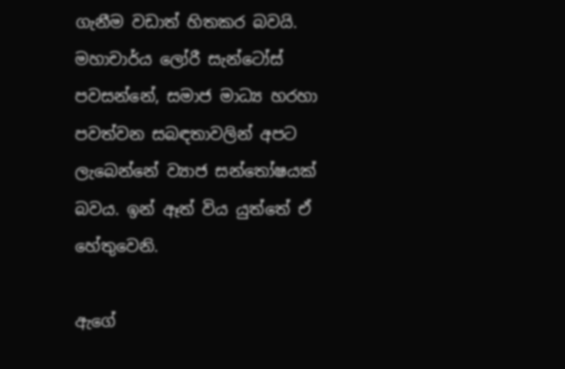ගැනීම වඩාත් හිතකර බවයි. මහාචාර්ය ලෝරී සැන්ටෝස් පවසන්නේ, සමාජ මාධ්‍ය හරහා පවත්වන සබඳතාවලින් අපට ලැබෙන්නේ ව්‍යාජ සන්තෝෂයක් බවය. ඉන් ඈත් විය යුත්තේ ඒ හේතුවෙනි.

ඇගේ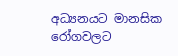අධ්‍යනයට මානසික රෝගවලට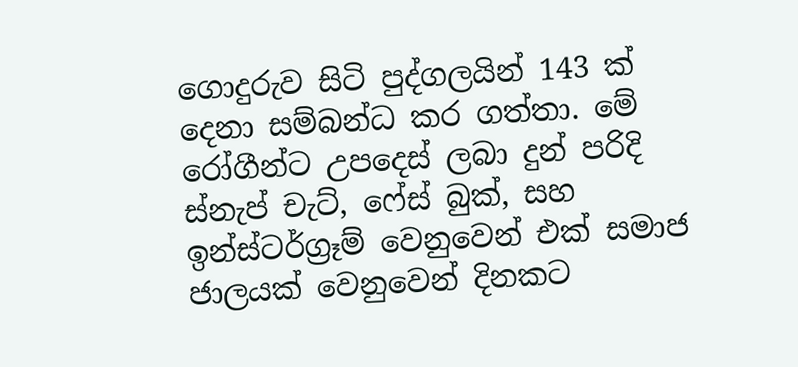ගොදුරුව සිටි පුද්ගලයින් 143 ක් දෙනා සම්බන්ධ කර ගත්තා. මේ රෝගීන්ට උපදෙස් ලබා දුන් පරිදි ස්නැප් චැට්, ෆේස් බුක්, සහ ඉන්ස්ටර්ග්‍රෑම් වෙනුවෙන් එක් සමාජ ජාලයක් වෙනුවෙන් දිනකට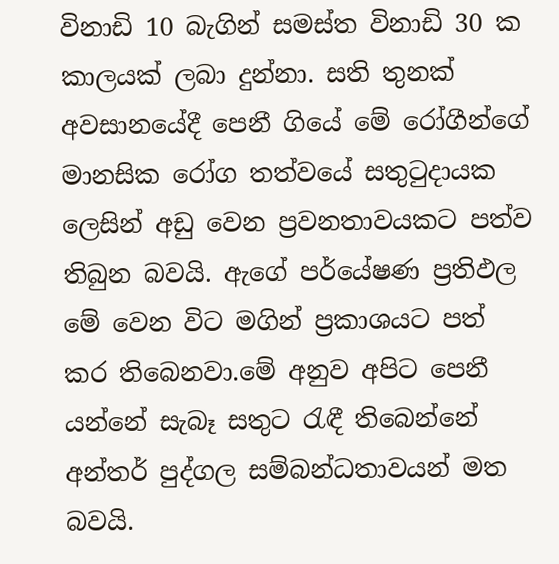විනාඩි 10 බැගින් සමස්ත විනාඩි 30 ක කාලයක් ලබා දුන්නා. සති තුනක් අවසානයේදී පෙනී ගියේ මේ රෝගීන්ගේ මානසික රෝග තත්වයේ සතුටුදායක ලෙසින් අඩු වෙන ප්‍රවනතාවයකට පත්ව තිබුන බවයි. ඇගේ පර්යේෂණ ප්‍රතිඵල මේ වෙන විට මගින් ප්‍රකාශයට පත් කර තිබෙනවා.මේ අනුව අපිට පෙනී යන්නේ සැබෑ සතුට රැඳී තිබෙන්නේ අන්තර් පුද්ගල සම්බන්ධතාවයන් මත බවයි.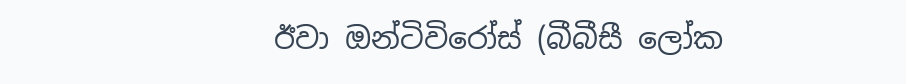ඊවා ඔන්ටිවිරෝස් (බීබීසී ලෝක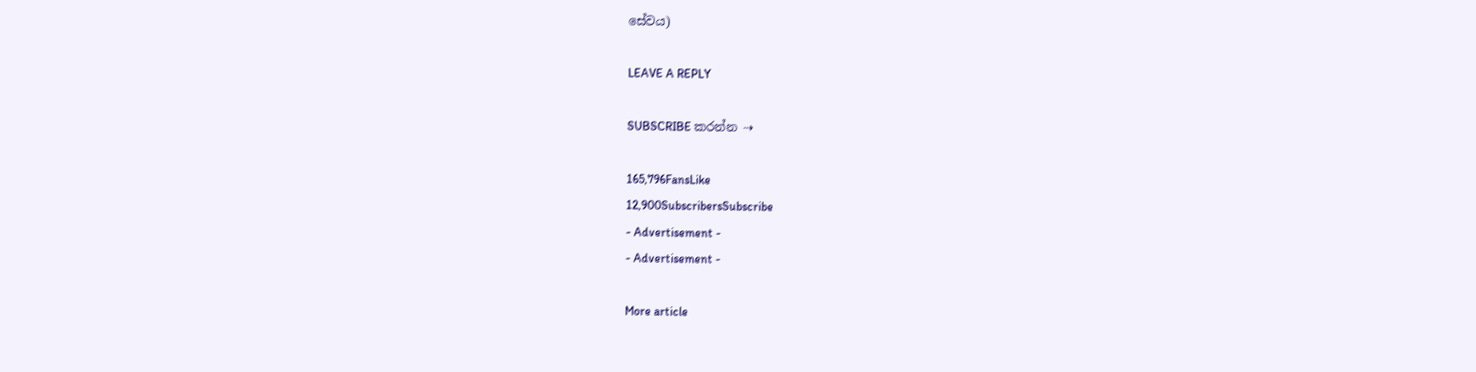සේවය)

LEAVE A REPLY

SUBSCRIBE කරන්න ⇢

165,796FansLike
12,900SubscribersSubscribe
- Advertisement -
- Advertisement -

More article